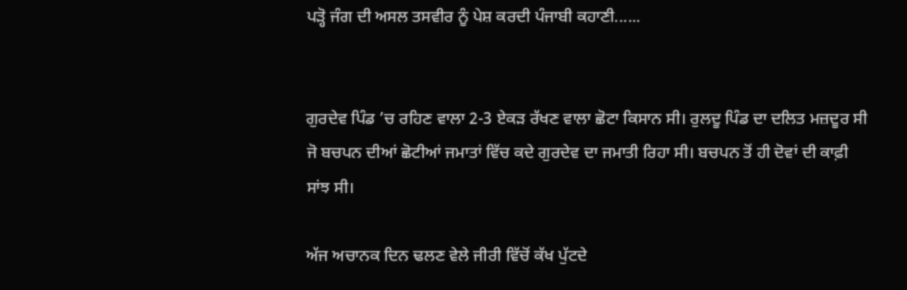ਪੜ੍ਹੋ ਜੰਗ ਦੀ ਅਸਲ ਤਸਵੀਰ ਨੂੰ ਪੇਸ਼ ਕਰਦੀ ਪੰਜਾਬੀ ਕਹਾਣੀ......


ਗੁਰਦੇਵ ਪਿੰਡ ’ਚ ਰਹਿਣ ਵਾਲਾ 2-3 ਏਕੜ ਰੱਖਣ ਵਾਲਾ ਛੋਟਾ ਕਿਸਾਨ ਸੀ। ਰੁਲਦੂ ਪਿੰਡ ਦਾ ਦਲਿਤ ਮਜ਼ਦੂਰ ਸੀ ਜੋ ਬਚਪਨ ਦੀਆਂ ਛੋਟੀਆਂ ਜਮਾਤਾਂ ਵਿੱਚ ਕਦੇ ਗੁਰਦੇਵ ਦਾ ਜਮਾਤੀ ਰਿਹਾ ਸੀ। ਬਚਪਨ ਤੋਂ ਹੀ ਦੋਵਾਂ ਦੀ ਕਾਫ਼ੀ ਸਾਂਝ ਸੀ।

ਅੱਜ ਅਚਾਨਕ ਦਿਨ ਢਲਣ ਵੇਲੇ ਜੀਰੀ ਵਿੱਚੋਂ ਕੱਖ ਪੁੱਟਦੇ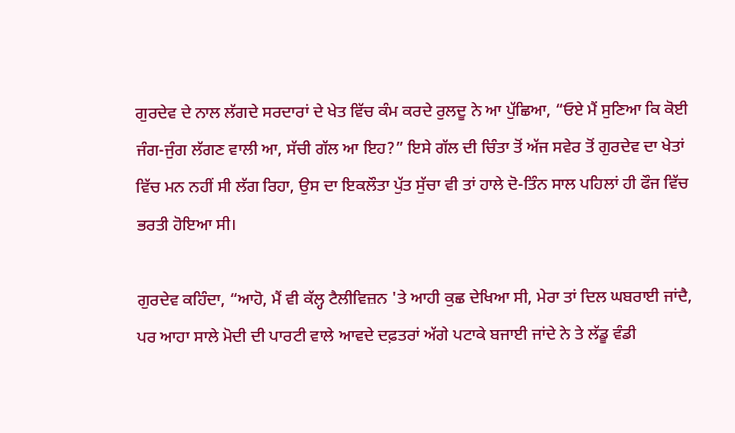ਗੁਰਦੇਵ ਦੇ ਨਾਲ ਲੱਗਦੇ ਸਰਦਾਰਾਂ ਦੇ ਖੇਤ ਵਿੱਚ ਕੰਮ ਕਰਦੇ ਰੁਲਦੂ ਨੇ ਆ ਪੁੱਛਿਆ, “ਓਏ ਮੈਂ ਸੁਣਿਆ ਕਿ ਕੋਈ ਜੰਗ-ਜੁੰਗ ਲੱਗਣ ਵਾਲੀ ਆ, ਸੱਚੀ ਗੱਲ ਆ ਇਹ?” ਇਸੇ ਗੱਲ ਦੀ ਚਿੰਤਾ ਤੋਂ ਅੱਜ ਸਵੇਰ ਤੋਂ ਗੁਰਦੇਵ ਦਾ ਖੇਤਾਂ ਵਿੱਚ ਮਨ ਨਹੀਂ ਸੀ ਲੱਗ ਰਿਹਾ, ਉਸ ਦਾ ਇਕਲੌਤਾ ਪੁੱਤ ਸੁੱਚਾ ਵੀ ਤਾਂ ਹਾਲੇ ਦੋ-ਤਿੰਨ ਸਾਲ ਪਹਿਲਾਂ ਹੀ ਫੌਜ ਵਿੱਚ ਭਰਤੀ ਹੋਇਆ ਸੀ।

ਗੁਰਦੇਵ ਕਹਿੰਦਾ, “ਆਹੋ, ਮੈਂ ਵੀ ਕੱਲ੍ਹ ਟੈਲੀਵਿਜ਼ਨ 'ਤੇ ਆਹੀ ਕੁਛ ਦੇਖਿਆ ਸੀ, ਮੇਰਾ ਤਾਂ ਦਿਲ ਘਬਰਾਈ ਜਾਂਦੈ, ਪਰ ਆਹਾ ਸਾਲੇ ਮੋਦੀ ਦੀ ਪਾਰਟੀ ਵਾਲੇ ਆਵਦੇ ਦਫ਼ਤਰਾਂ ਅੱਗੇ ਪਟਾਕੇ ਬਜਾਈ ਜਾਂਦੇ ਨੇ ਤੇ ਲੱਡੂ ਵੰਡੀ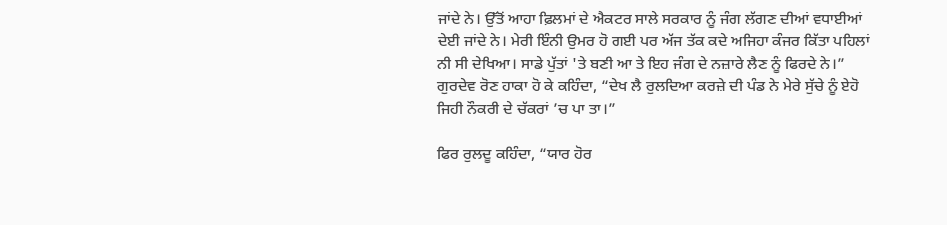ਜਾਂਦੇ ਨੇ। ਉੱਤੋਂ ਆਹਾ ਫ਼ਿਲਮਾਂ ਦੇ ਐਕਟਰ ਸਾਲੇ ਸਰਕਾਰ ਨੂੰ ਜੰਗ ਲੱਗਣ ਦੀਆਂ ਵਧਾਈਆਂ ਦੇਈ ਜਾਂਦੇ ਨੇ। ਮੇਰੀ ਇੰਨੀ ਉਮਰ ਹੋ ਗਈ ਪਰ ਅੱਜ ਤੱਕ ਕਦੇ ਅਜਿਹਾ ਕੰਜਰ ਕਿੱਤਾ ਪਹਿਲਾਂ ਨੀ ਸੀ ਦੇਖਿਆ। ਸਾਡੇ ਪੁੱਤਾਂ 'ਤੇ ਬਣੀ ਆ ਤੇ ਇਹ ਜੰਗ ਦੇ ਨਜ਼ਾਰੇ ਲੈਣ ਨੂੰ ਫਿਰਦੇ ਨੇ।” ਗੁਰਦੇਵ ਰੋਣ ਹਾਕਾ ਹੋ ਕੇ ਕਹਿੰਦਾ, “ਦੇਖ ਲੈ ਰੁਲਦਿਆ ਕਰਜ਼ੇ ਦੀ ਪੰਡ ਨੇ ਮੇਰੇ ਸੁੱਚੇ ਨੂੰ ਏਹੋ ਜਿਹੀ ਨੌਕਰੀ ਦੇ ਚੱਕਰਾਂ ’ਚ ਪਾ ਤਾ।”

ਫਿਰ ਰੁਲਦੂ ਕਹਿੰਦਾ, “ਯਾਰ ਹੋਰ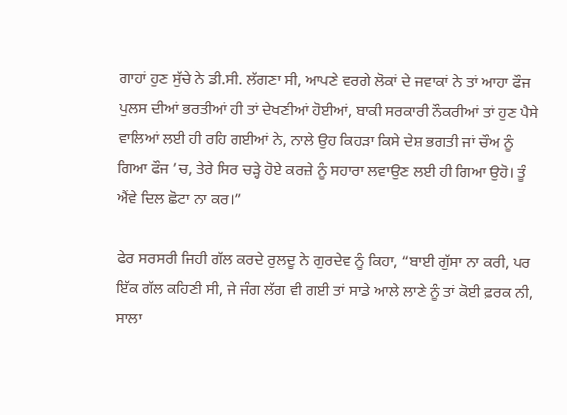ਗਾਹਾਂ ਹੁਣ ਸੁੱਚੇ ਨੇ ਡੀ.ਸੀ. ਲੱਗਣਾ ਸੀ, ਆਪਣੇ ਵਰਗੇ ਲੋਕਾਂ ਦੇ ਜਵਾਕਾਂ ਨੇ ਤਾਂ ਆਹਾ ਫੌਜ ਪੁਲਸ ਦੀਆਂ ਭਰਤੀਆਂ ਹੀ ਤਾਂ ਦੇਖਣੀਆਂ ਹੋਈਆਂ, ਬਾਕੀ ਸਰਕਾਰੀ ਨੌਕਰੀਆਂ ਤਾਂ ਹੁਣ ਪੈਸੇ ਵਾਲਿਆਂ ਲਈ ਹੀ ਰਹਿ ਗਈਆਂ ਨੇ, ਨਾਲੇ ਉਹ ਕਿਹੜਾ ਕਿਸੇ ਦੇਸ਼ ਭਗਤੀ ਜਾਂ ਚੌਅ ਨੂੰ ਗਿਆ ਫੌਜ ’ਚ, ਤੇਰੇ ਸਿਰ ਚੜ੍ਹੇ ਹੋਏ ਕਰਜ਼ੇ ਨੂੰ ਸਹਾਰਾ ਲਵਾਉਣ ਲਈ ਹੀ ਗਿਆ ਉਹੋ। ਤੂੰ ਐਂਵੇ ਦਿਲ ਛੋਟਾ ਨਾ ਕਰ।”

ਫੇਰ ਸਰਸਰੀ ਜਿਹੀ ਗੱਲ ਕਰਦੇ ਰੁਲਦੂ ਨੇ ਗੁਰਦੇਵ ਨੂੰ ਕਿਹਾ, “ਬਾਈ ਗੁੱਸਾ ਨਾ ਕਰੀ, ਪਰ ਇੱਕ ਗੱਲ ਕਹਿਣੀ ਸੀ, ਜੇ ਜੰਗ ਲੱਗ ਵੀ ਗਈ ਤਾਂ ਸਾਡੇ ਆਲੇ ਲਾਣੇ ਨੂੰ ਤਾਂ ਕੋਈ ਫ਼ਰਕ ਨੀ, ਸਾਲਾ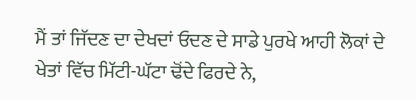ਮੈਂ ਤਾਂ ਜਿੱਦਣ ਦਾ ਦੇਖਦਾਂ ਓਦਣ ਦੇ ਸਾਡੇ ਪੁਰਖੇ ਆਹੀ ਲੋਕਾਂ ਦੇ ਖੇਤਾਂ ਵਿੱਚ ਮਿੱਟੀ-ਘੱਟਾ ਢੋਂਦੇ ਫਿਰਦੇ ਨੇ,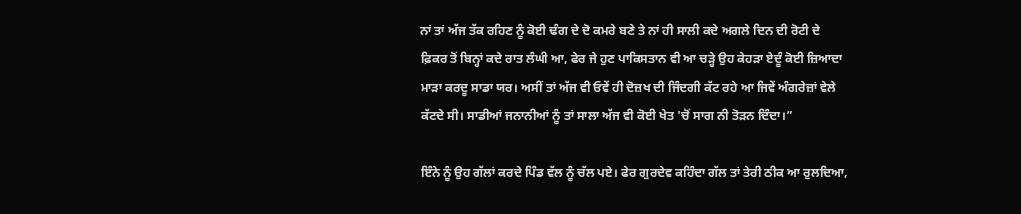ਨਾਂ ਤਾਂ ਅੱਜ ਤੱਕ ਰਹਿਣ ਨੂੰ ਕੋਈ ਢੰਗ ਦੇ ਦੋ ਕਮਰੇ ਬਣੇ ਤੇ ਨਾਂ ਹੀ ਸਾਲੀ ਕਦੇ ਅਗਲੇ ਦਿਨ ਦੀ ਰੋਟੀ ਦੇ ਫ਼ਿਕਰ ਤੋਂ ਬਿਨ੍ਹਾਂ ਕਦੇ ਰਾਤ ਲੰਘੀ ਆ, ਫੇਰ ਜੇ ਹੁਣ ਪਾਕਿਸਤਾਨ ਵੀ ਆ ਚੜ੍ਹੇ ਉਹ ਕੇਹੜਾ ਏਦੂੰ ਕੋਈ ਜ਼ਿਆਦਾ ਮਾੜਾ ਕਰਦੂ ਸਾਡਾ ਯਰ। ਅਸੀਂ ਤਾਂ ਅੱਜ ਵੀ ਓਵੇਂ ਹੀ ਦੋਜ਼ਖ ਦੀ ਜਿੰਦਗੀ ਕੱਟ ਰਹੇ ਆ ਜਿਵੇਂ ਅੰਗਰੇਜ਼ਾਂ ਵੇਲੇ ਕੱਟਦੇ ਸੀ। ਸਾਡੀਆਂ ਜਨਾਨੀਆਂ ਨੂੰ ਤਾਂ ਸਾਲਾ ਅੱਜ ਵੀ ਕੋਈ ਖੇਤ 'ਚੋਂ ਸਾਗ ਨੀ ਤੋੜਨ ਦਿੰਦਾ।”

ਇੰਨੇ ਨੂੰ ਉਹ ਗੱਲਾਂ ਕਰਦੇ ਪਿੰਡ ਵੱਲ ਨੂੰ ਚੱਲ ਪਏ। ਫੇਰ ਗੁਰਦੇਵ ਕਹਿੰਦਾ ਗੱਲ ਤਾਂ ਤੇਰੀ ਠੀਕ ਆ ਰੁਲਦਿਆ,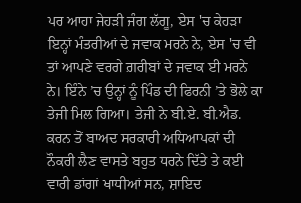ਪਰ ਆਹਾ ਜੇਹੜੀ ਜੰਗ ਲੱਗੂ, ਏਸ 'ਚ ਕੇਹੜਾ ਇਨ੍ਹਾਂ ਮੰਤਰੀਆਂ ਦੇ ਜਵਾਕ ਮਰਨੇ ਨੇ, ਏਸ 'ਚ ਵੀ ਤਾਂ ਆਪਣੇ ਵਰਗੇ ਗ਼ਰੀਬਾਂ ਦੇ ਜਵਾਕ ਈ ਮਰਨੇ ਨੇ। ਇੰਨੇ ’ਚ ਉਨ੍ਹਾਂ ਨੂੰ ਪਿੰਡ ਦੀ ਫਿਰਨੀ ’ਤੇ ਭੋਲੇ ਕਾ ਤੇਜੀ ਮਿਲ ਗਿਆ। ਤੇਜੀ ਨੇ ਬੀ.ਏ. ਬੀ.ਐਡ. ਕਰਨ ਤੋਂ ਬਾਅਦ ਸਰਕਾਰੀ ਅਧਿਆਪਕਾਂ ਦੀ ਨੌਕਰੀ ਲੈਣ ਵਾਸਤੇ ਬਹੁਤ ਧਰਨੇ ਦਿੱਤੇ ਤੇ ਕਈ ਵਾਰੀ ਡਾਂਗਾਂ ਖਾਧੀਆਂ ਸਨ, ਸ਼ਾਇਦ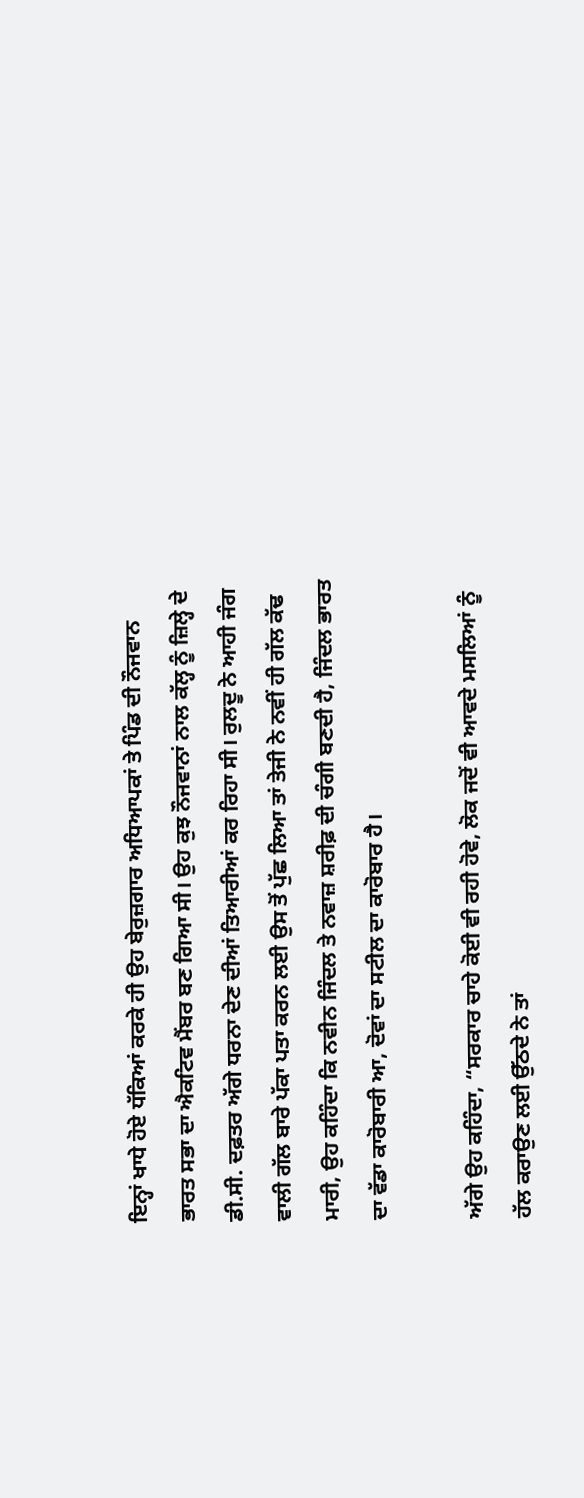ਇਨ੍ਹਾਂ ਖਾਧੇ ਹੋਏ ਧੱਕਿਆਂ ਕਰਕੇ ਹੀ ਉਹ ਬੇਰੁਜ਼ਗਾਰ ਅਧਿਆਪਕਾਂ ਤੇ ਪਿੰਡ ਦੀ ਨੌਜਵਾਨ ਭਾਰਤ ਸਭਾ ਦਾ ਐਕਟਿਵ ਮੈਂਬਰ ਬਣ ਗਿਆ ਸੀ। ਉਹ ਕੁਝ ਨੌਜਵਾਨਾਂ ਨਾਲ ਕੱਲ੍ਹ ਨੂੰ ਜ਼ਿਲ੍ਹੇ ਦੇ ਡੀ.ਸੀ. ਦਫ਼ਤਰ ਅੱਗੇ ਧਰਨਾ ਦੇਣ ਦੀਆਂ ਤਿਆਰੀਆਂ ਕਰ ਰਿਹਾ ਸੀ। ਰੁਲਦੂ ਨੇ ਆਹੀ ਜੰਗ ਵਾਲੀ ਗੱਲ ਬਾਰੇ ਪੱਕਾ ਪਤਾ ਕਰਨ ਲਈ ਉਸ ਤੋਂ ਪੁੱਛ ਲਿਆ ਤਾਂ ਤੇਜੀ ਨੇ ਨਵੀਂ ਹੀ ਗੱਲ ਕੱਢ ਮਾਰੀ, ਉਹ ਕਹਿੰਦਾ ਕਿ ਨਵੀਨ ਜਿੰਦਲ ਤੇ ਨਵਾਜ਼ ਸ਼ਰੀਫ਼ ਦੀ ਚੰਗੀ ਬਣਦੀ ਹੈ, ਜਿੰਦਲ ਭਾਰਤ ਦਾ ਵੱਡਾ ਕਾਰੋਬਾਰੀ ਆ, ਦੋਵਾਂ ਦਾ ਸਟੀਲ ਦਾ ਕਾਰੋਬਾਰ ਹੈ।

ਅੱਗੇ ਉਹ ਕਹਿੰਦਾ, “ਸਰਕਾਰ ਚਾਹੇ ਕੋਈ ਵੀ ਰਹੀ ਹੋਵੇ, ਲੋਕ ਜਦੋਂ ਵੀ ਆਵਦੇ ਮਸਲਿਆਂ ਨੂੰ ਹੱਲ ਕਰਾਉਣ ਲਈ ਉੱਠਦੇ ਨੇ ਤਾਂ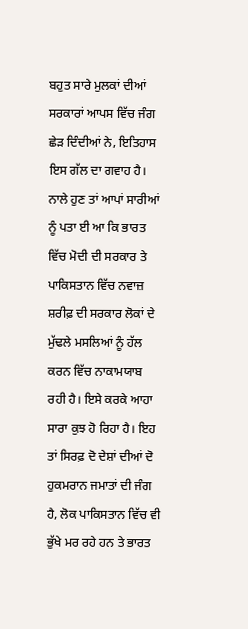ਬਹੁਤ ਸਾਰੇ ਮੁਲਕਾਂ ਦੀਆਂ ਸਰਕਾਰਾਂ ਆਪਸ ਵਿੱਚ ਜੰਗ ਛੇੜ ਦਿੰਦੀਆਂ ਨੇ, ਇਤਿਹਾਸ ਇਸ ਗੱਲ ਦਾ ਗਵਾਹ ਹੈ। ਨਾਲੇ ਹੁਣ ਤਾਂ ਆਪਾਂ ਸਾਰੀਆਂ ਨੂੰ ਪਤਾ ਈ ਆ ਕਿ ਭਾਰਤ ਵਿੱਚ ਮੋਦੀ ਦੀ ਸਰਕਾਰ ਤੇ ਪਾਕਿਸਤਾਨ ਵਿੱਚ ਨਵਾਜ਼ ਸ਼ਰੀਫ਼ ਦੀ ਸਰਕਾਰ ਲੋਕਾਂ ਦੇ ਮੁੱਢਲੇ ਮਸਲਿਆਂ ਨੂੰ ਹੱਲ ਕਰਨ ਵਿੱਚ ਨਾਕਾਮਯਾਬ ਰਹੀ ਹੈ। ਇਸੇ ਕਰਕੇ ਆਹਾ ਸਾਰਾ ਕੁਝ ਹੋ ਰਿਹਾ ਹੈ। ਇਹ ਤਾਂ ਸਿਰਫ਼ ਦੋ ਦੇਸ਼ਾਂ ਦੀਆਂ ਦੋ ਹੁਕਮਰਾਨ ਜਮਾਤਾਂ ਦੀ ਜੰਗ ਹੈ, ਲੋਕ ਪਾਕਿਸਤਾਨ ਵਿੱਚ ਵੀ ਭੁੱਖੇ ਮਰ ਰਹੇ ਹਨ ਤੇ ਭਾਰਤ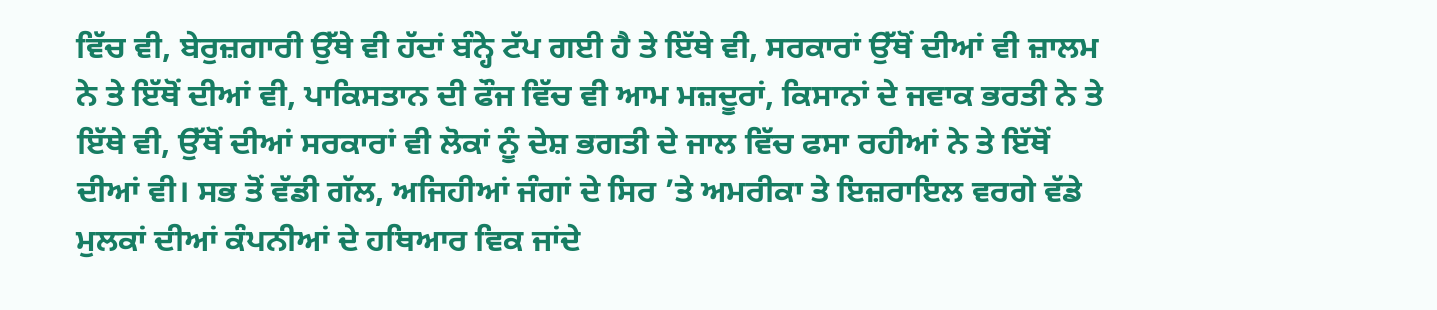ਵਿੱਚ ਵੀ, ਬੇਰੁਜ਼ਗਾਰੀ ਉੱਥੇ ਵੀ ਹੱਦਾਂ ਬੰਨ੍ਹੇ ਟੱਪ ਗਈ ਹੈ ਤੇ ਇੱਥੇ ਵੀ, ਸਰਕਾਰਾਂ ਉੱਥੋਂ ਦੀਆਂ ਵੀ ਜ਼ਾਲਮ ਨੇ ਤੇ ਇੱਥੋਂ ਦੀਆਂ ਵੀ, ਪਾਕਿਸਤਾਨ ਦੀ ਫੌਜ ਵਿੱਚ ਵੀ ਆਮ ਮਜ਼ਦੂਰਾਂ, ਕਿਸਾਨਾਂ ਦੇ ਜਵਾਕ ਭਰਤੀ ਨੇ ਤੇ ਇੱਥੇ ਵੀ, ਉੱਥੋਂ ਦੀਆਂ ਸਰਕਾਰਾਂ ਵੀ ਲੋਕਾਂ ਨੂੰ ਦੇਸ਼ ਭਗਤੀ ਦੇ ਜਾਲ ਵਿੱਚ ਫਸਾ ਰਹੀਆਂ ਨੇ ਤੇ ਇੱਥੋਂ ਦੀਆਂ ਵੀ। ਸਭ ਤੋਂ ਵੱਡੀ ਗੱਲ, ਅਜਿਹੀਆਂ ਜੰਗਾਂ ਦੇ ਸਿਰ ’ਤੇ ਅਮਰੀਕਾ ਤੇ ਇਜ਼ਰਾਇਲ ਵਰਗੇ ਵੱਡੇ ਮੁਲਕਾਂ ਦੀਆਂ ਕੰਪਨੀਆਂ ਦੇ ਹਥਿਆਰ ਵਿਕ ਜਾਂਦੇ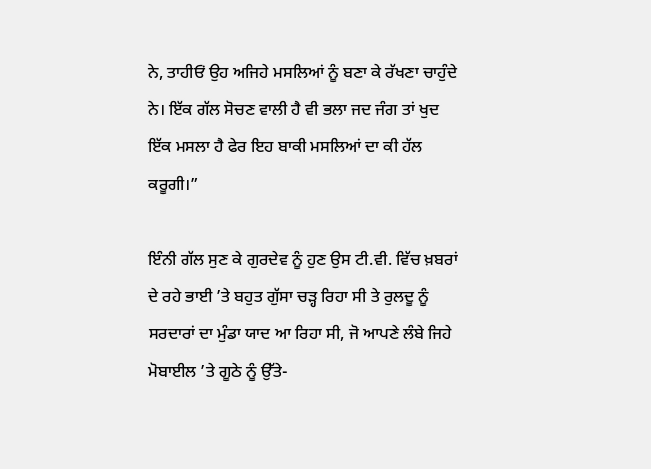ਨੇ, ਤਾਹੀਓਂ ਉਹ ਅਜਿਹੇ ਮਸਲਿਆਂ ਨੂੰ ਬਣਾ ਕੇ ਰੱਖਣਾ ਚਾਹੁੰਦੇ ਨੇ। ਇੱਕ ਗੱਲ ਸੋਚਣ ਵਾਲੀ ਹੈ ਵੀ ਭਲਾ ਜਦ ਜੰਗ ਤਾਂ ਖੁਦ ਇੱਕ ਮਸਲਾ ਹੈ ਫੇਰ ਇਹ ਬਾਕੀ ਮਸਲਿਆਂ ਦਾ ਕੀ ਹੱਲ ਕਰੂਗੀ।”

ਇੰਨੀ ਗੱਲ ਸੁਣ ਕੇ ਗੁਰਦੇਵ ਨੂੰ ਹੁਣ ਉਸ ਟੀ.ਵੀ. ਵਿੱਚ ਖ਼ਬਰਾਂ ਦੇ ਰਹੇ ਭਾਈ ’ਤੇ ਬਹੁਤ ਗੁੱਸਾ ਚੜ੍ਹ ਰਿਹਾ ਸੀ ਤੇ ਰੁਲਦੂ ਨੂੰ ਸਰਦਾਰਾਂ ਦਾ ਮੁੰਡਾ ਯਾਦ ਆ ਰਿਹਾ ਸੀ, ਜੋ ਆਪਣੇ ਲੰਬੇ ਜਿਹੇ ਮੋਬਾਈਲ ’ਤੇ ਗੂਠੇ ਨੂੰ ਉੱਤੇ-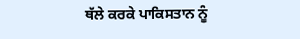ਥੱਲੇ ਕਰਕੇ ਪਾਕਿਸਤਾਨ ਨੂੰ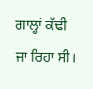ਗਾਲ੍ਹਾਂ ਕੱਢੀ ਜਾ ਰਿਹਾ ਸੀ।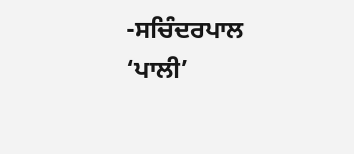-ਸਚਿੰਦਰਪਾਲ ‘ਪਾਲੀ’